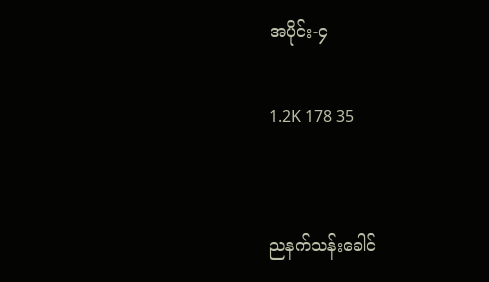အပိုင်း-၄

1.2K 178 35


ညနက်သန်းခေါင်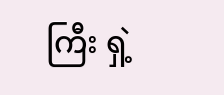ကြီး ရှဲ့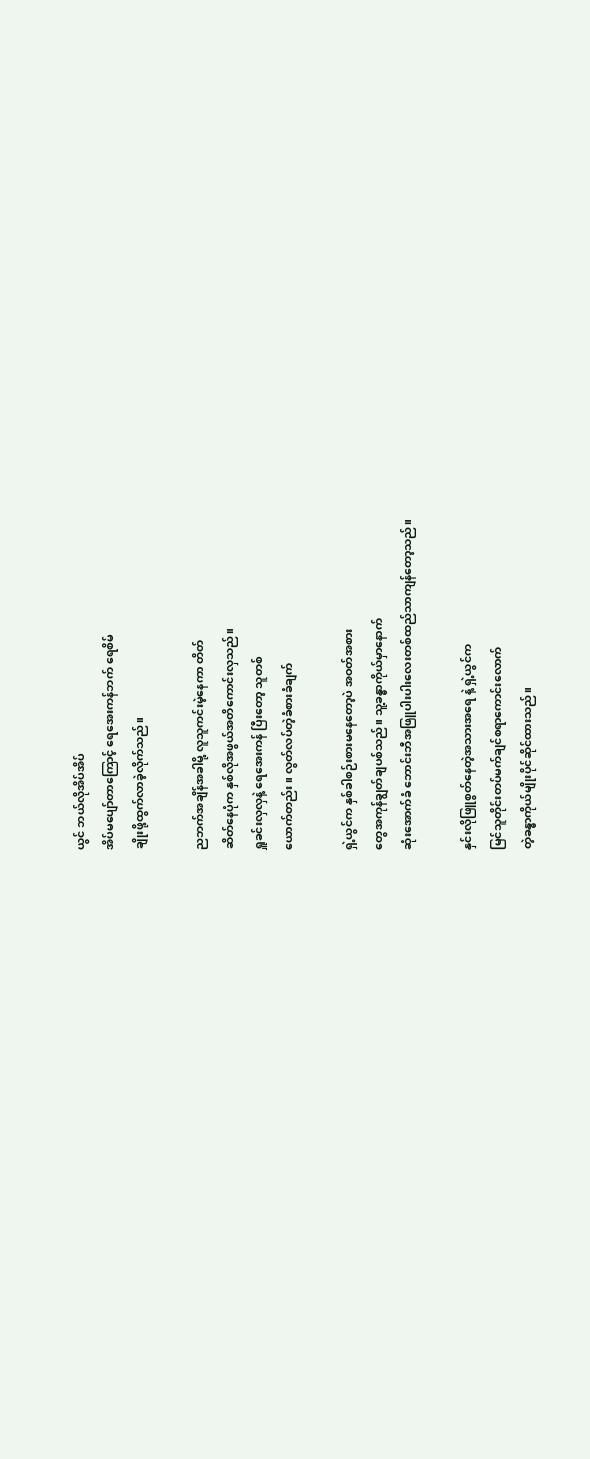ယွင် ဘယ်လိုအိပ်အိပ်
အိပ်မပျော်တာကြောင့် ရေအေးကန်ဘက် ရေစိမ်
ချိုးဖို့ထွက်လာခဲ့လိုက်သည်။

ညဘက်အချိန်အခါမို့ လူသူကင်းမဲ့နေကာ တိတ်
ဆိတ်နေပုံက နှစ်လိုအဖွယ်အတိကောင်းလှသည်။
ရှူခင်းလှလှနဲ့ ရေအေးကန် ပြီးတော့ သူတစ်
ယောက်တည်း။ လွတ်လပ်တဲ့ခံစားခံချက်

ရှဲ့ယွင်က နှစ်ခါစဉ်းစားမနေတော့ပဲ အဝတ်အစား
တွေအကုန်ချွတ်ချပစ်သည်။ သူ့ခန္ဓာကိုယ်မှာနောက်
ဆုံးအောက်ခံ ဘောင်းဘီအဖြူပါးပါးလေးတစ်ထည်သာကျန်တော့သည်။

နှင်းလိုဖြူစွတ်နေတဲ့အသားအရေ နဲ့ ရှဲ့ယွင်က
မြင်သူတိုင်းတပ်မက်ချင်စရာကောင်းလောက်
တဲ့ခန္ဓာကိုယ်မျိုးပိုင်ဆိုင်ထားသည်။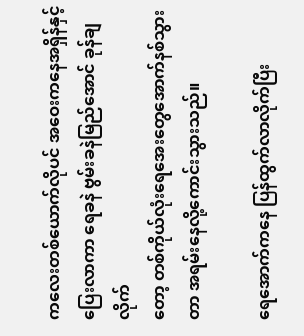ကလေးတစ်ယောက်လိုပင် အဝေးကနေအရှိန်နှင့်
ပြေးလာကာ ရေခနဲ ဗွမ်းခနဲမြည်အောင် ခုန်ချလိုက်
တော့ တစ်ကိုယ်လုံးရေအေးတွေအောက်နစ်သွား
တာ ‌အရမ်းနေလို့ကောင်းသွားသည်။

ရေအောက်ကနေ ပြန်ထွက်လာလိုက်ပြီး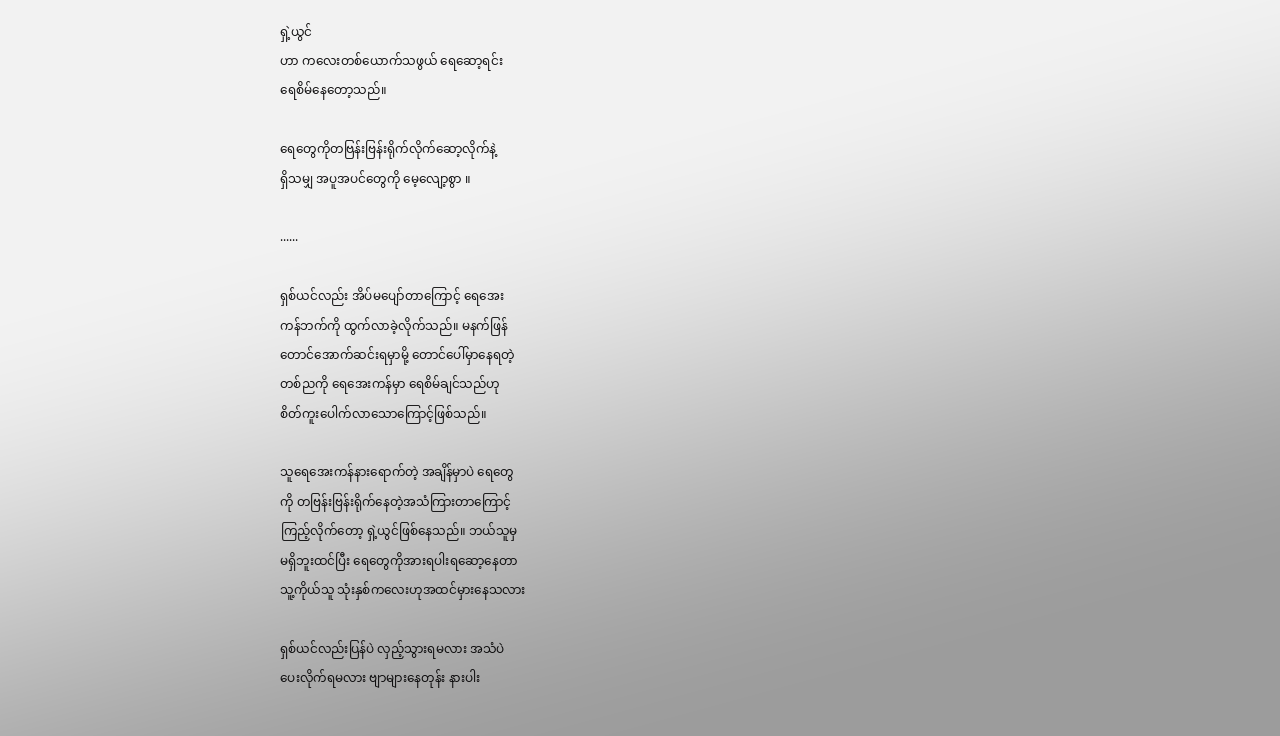ရှဲ့ယွင်
ဟာ ကလေးတစ်ယောက်သဖွယ် ရေဆော့ရင်း
ရေစိမ်နေတော့သည်။

ရေတွေကိုတဗြန်းဗြန်းရိုက်လိုက်ဆော့လိုက်နဲ့
ရှိသမျှ အပူအပင်တွေကို မေ့လျော့စွာ ။

......

ရှစ်ယင်လည်း အိပ်မပျော်တာကြောင့် ရေအေး
ကန်ဘက်ကို ထွက်လာခဲ့လိုက်သည်။ မနက်ဖြန်
တောင်အောက်ဆင်းရမှာမို့ တောင်ပေါ်မှာနေရတဲ့
တစ်ညကို ရေအေးကန်မှာ ရေစိမ်ချင်သည်ဟု
စိတ်ကူးပေါက်လာသောကြောင့်ဖြစ်သည်။

သူရေအေးကန်နားရောက်တဲ့ အချိန်မှာပဲ ရေတွေ
ကို တဗြန်းဗြန်းရိုက်နေတဲ့အသံကြားတာကြောင့်
ကြည့်လိုက်တော့ ရှဲ့ယွင်ဖြစ်နေသည်။ ဘယ်သူမှ
မရှိဘူးထင်ပြီး ရေတွေကိုအားရပါးရဆော့နေတာ
သူ့ကိုယ်သူ သုံးနှစ်ကလေးဟုအထင်မှားနေသလား

ရှစ်ယင်လည်းပြန်ပဲ လှည့်သွားရမလား အသံပဲ
ပေးလိုက်ရမလား ဗျာများနေတုန်း နားပါး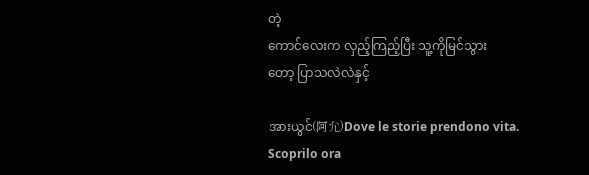တဲ့
ကောင်လေးက လှည့်ကြည့်ပြီး သူ့ကိုမြင်သွား
တော့ ပြာသလဲလဲနှင့်

အားယွင်(阿允)Dove le storie prendono vita. Scoprilo ora